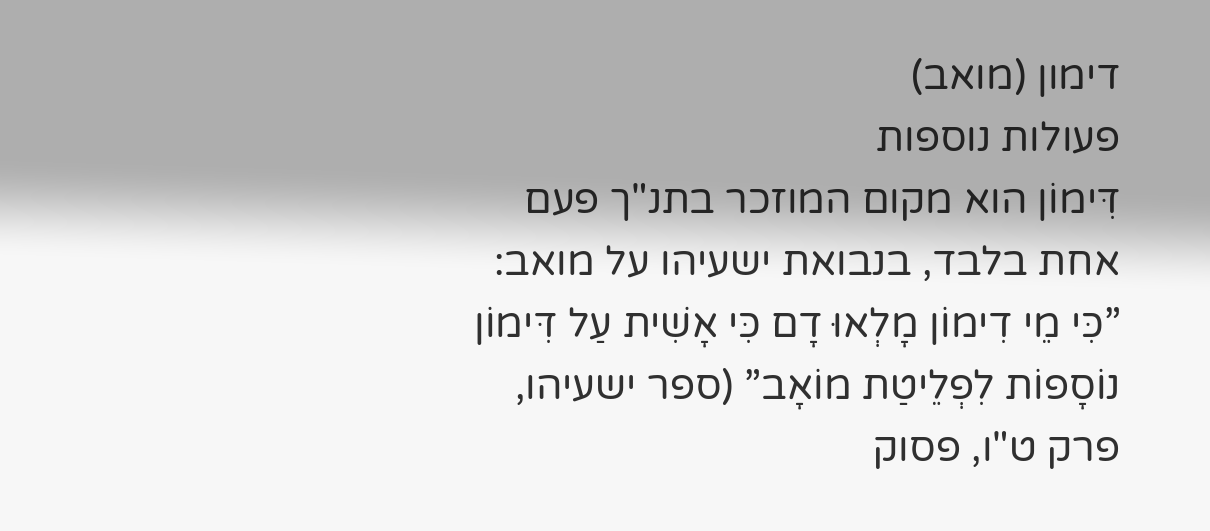דימון (מואב)
פעולות נוספות
דִּימוֹן הוא מקום המוזכר בתנ"ך פעם אחת בלבד, בנבואת ישעיהו על מואב: ”כִּי מֵי דִימוֹן מָלְאוּ דָם כִּי אָשִׁית עַל דִּימוֹן נוֹסָפוֹת לִפְלֵיטַת מוֹאָב” (ספר ישעיהו, פרק ט"ו, פסוק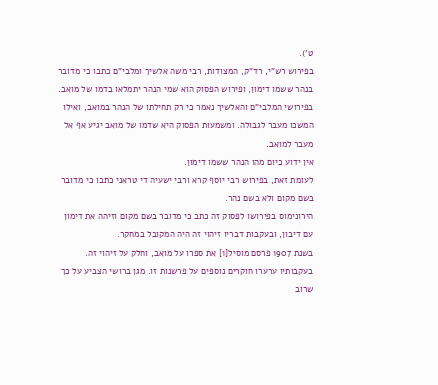ט').
בפירוש רש"י, רד"ק, המצודות, רבי משה אלשיך ומלבי"ם כתבו כי מדובר בנהר ששמו דימון, ופירוש הפסוק הוא שמי הנהר יתמלאו בדמו של מואב.
בפירושי המלבי"ם והאלשיך נאמר כי רק תחילתו של הנהר במואב, ואילו המשכו מעבר לגבולה. ומשמעות הפסוק היא שדמו של מואב יגיע אף אל מעבר למואב.
אין ידוע כיום מהו הנהר ששמו דימון.
לעומת זאת, בפירוש רבי יוסף קרא ורבי ישעיה די טראני כתבו כי מדובר בשם מקום ולא בשם נהר.
הירונימוס בפירושו לפסוק זה כתב כי מדובר בשם מקום וזיהה את דימון עם דיבון, ובעקבות דבריו זיהוי זה היה המקובל במחקר.
בשנת 1907 פרסם מוסיל[1] את ספרו על מואב, וחלק על זיהוי זה. בעקבותיו ערערו חוקרים נוספים על פרשנות זו. מגן ברושי הצביע על כך שרוב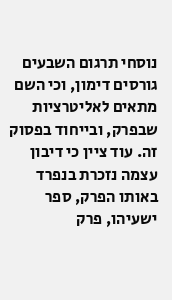נוסחי תרגום השבעים גורסים דימון, וכי השם מתאים לאליטרציות שבפרק, ובייחוד בפסוק זה. עוד ציין כי דיבון עצמה נזכרת בנפרד באותו הפרק, ספר ישעיהו, פרק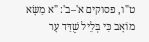ט"ו, פסוקים א'–ב': "א מַשָּׂא מוֹאָב כִּי בְּלֵיל שֻׁדַּד עָר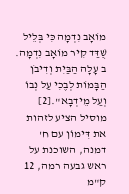מוֹאָב נִדְמָה כִּי בְּלֵיל שֻׁדַּד קִיר מוֹאָב נִדְמָה. ב עָלָה הַבַּיִת וְדִיבֹן הַבָּמוֹת לְבֶכִי עַל נְבוֹ וְעַל מֵידְבָא".[2]
מוסיל הציע לזהות את דִּימוֹן עם ח' דמנה, השוכנת על ראש גבעה רמה, 12 ק"מ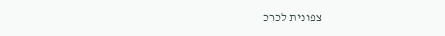צפונית לכרכ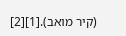(קיר מואב).[1][2]